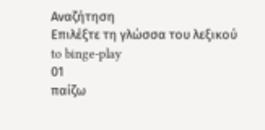Αναζήτηση
Επιλέξτε τη γλώσσα του λεξικού
to binge-play
01
παίζω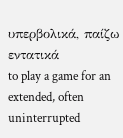υπερβολικά, παίζω εντατικά
to play a game for an extended, often uninterrupted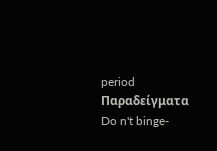period
Παραδείγματα
Do n't binge-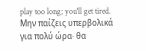play too long; you'll get tired.
Μην παίζεις υπερβολικά για πολύ ώρα· θα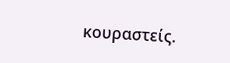κουραστείς.